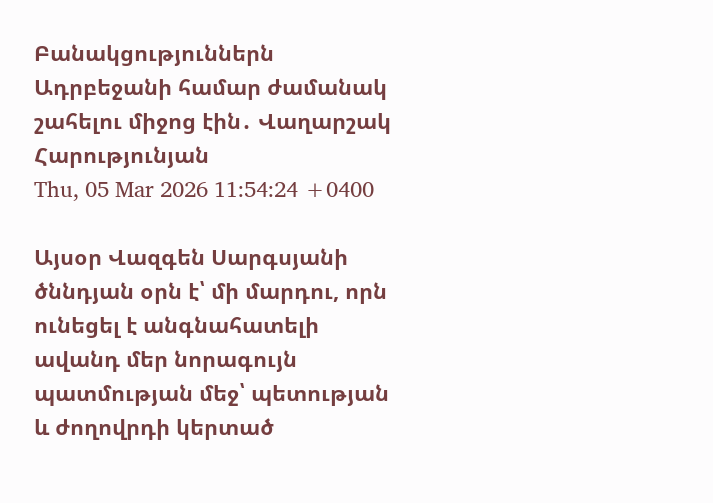Բանակցություններն Ադրբեջանի համար ժամանակ շահելու միջոց էին․ Վաղարշակ Հարությունյան
Thu, 05 Mar 2026 11:54:24 +0400

Այսօր Վազգեն Սարգսյանի ծննդյան օրն է՝ մի մարդու, որն ունեցել է անգնահատելի ավանդ մեր նորագույն պատմության մեջ՝ պետության և ժողովրդի կերտած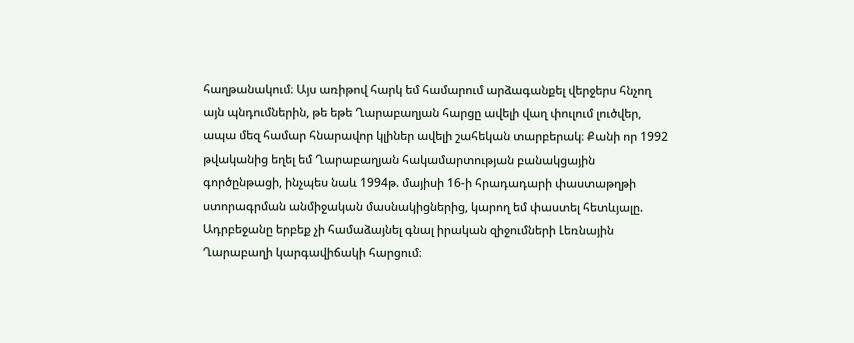հաղթանակում։ Այս առիթով հարկ եմ համարում արձագանքել վերջերս հնչող այն պնդումներին, թե եթե Ղարաբաղյան հարցը ավելի վաղ փուլում լուծվեր, ապա մեզ համար հնարավոր կլիներ ավելի շահեկան տարբերակ։ Քանի որ 1992 թվականից եղել եմ Ղարաբաղյան հակամարտության բանակցային գործընթացի, ինչպես նաև 1994թ. մայիսի 16-ի հրադադարի փաստաթղթի ստորագրման անմիջական մասնակիցներից, կարող եմ փաստել հետևյալը. Ադրբեջանը երբեք չի համաձայնել գնալ իրական զիջումների Լեռնային Ղարաբաղի կարգավիճակի հարցում։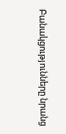Բանակցությունները նրանց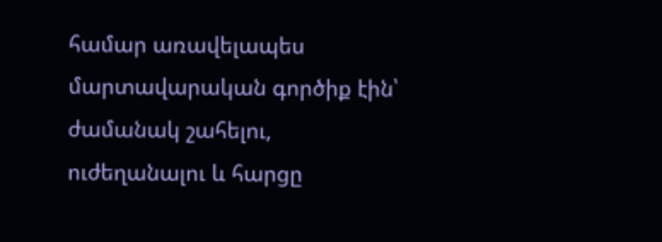համար առավելապես մարտավարական գործիք էին՝ ժամանակ շահելու, ուժեղանալու և հարցը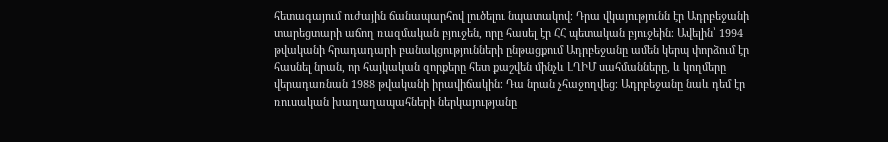հետագայում ուժային ճանապարհով լուծելու նպատակով։ Դրա վկայությունն էր Ադրբեջանի տարեցտարի աճող ռազմական բյուջեն, որը հասել էր ՀՀ պետական բյուջեին։ Ավելին՝ 1994 թվականի հրադադարի բանակցությունների ընթացքում Ադրբեջանը ամեն կերպ փորձում էր հասնել նրան, որ հայկական զորքերը հետ քաշվեն մինչև ԼՂԻՄ սահմանները, և կողմերը վերադառնան 1988 թվականի իրավիճակին։ Դա նրան չհաջողվեց։ Ադրբեջանը նաև դեմ էր ռուսական խաղաղապահների ներկայությանը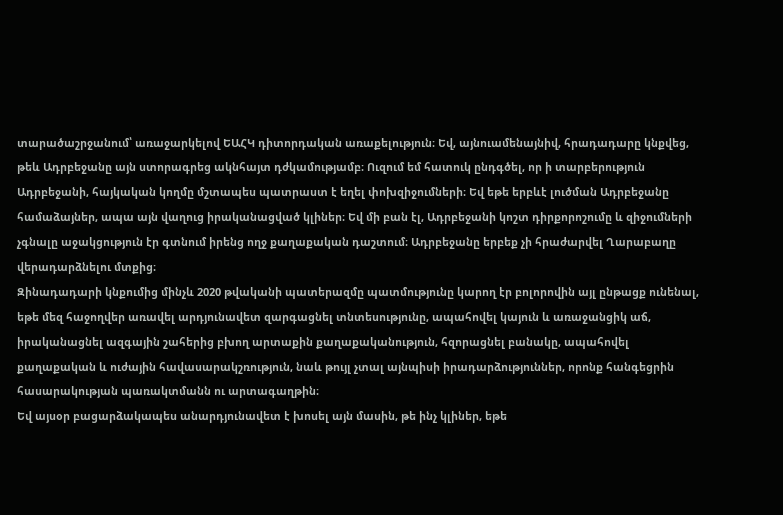տարածաշրջանում՝ առաջարկելով ԵԱՀԿ դիտորդական առաքելություն։ Եվ, այնուամենայնիվ, հրադադարը կնքվեց, թեև Ադրբեջանը այն ստորագրեց ակնհայտ դժկամությամբ։ Ուզում եմ հատուկ ընդգծել, որ ի տարբերություն Ադրբեջանի, հայկական կողմը մշտապես պատրաստ է եղել փոխզիջումների։ Եվ եթե երբևէ լուծման Ադրբեջանը համաձայներ, ապա այն վաղուց իրականացված կլիներ։ Եվ մի բան էլ, Ադրբեջանի կոշտ դիրքորոշումը և զիջումների չգնալը աջակցություն էր գտնում իրենց ողջ քաղաքական դաշտում։ Ադրբեջանը երբեք չի հրաժարվել Ղարաբաղը վերադարձնելու մտքից։
Զինադադարի կնքումից մինչև 2020 թվականի պատերազմը պատմությունը կարող էր բոլորովին այլ ընթացք ունենալ, եթե մեզ հաջողվեր առավել արդյունավետ զարգացնել տնտեսությունը, ապահովել կայուն և առաջանցիկ աճ, իրականացնել ազգային շահերից բխող արտաքին քաղաքականություն, հզորացնել բանակը, ապահովել քաղաքական և ուժային հավասարակշռություն, նաև թույլ չտալ այնպիսի իրադարձություններ, որոնք հանգեցրին հասարակության պառակտմանն ու արտագաղթին։
Եվ այսօր բացարձակապես անարդյունավետ է խոսել այն մասին, թե ինչ կլիներ, եթե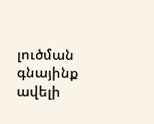լուծման գնայինք ավելի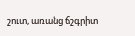շուտ, առանց ճշգրիտ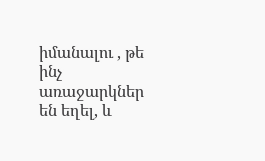իմանալու , թե ինչ առաջարկներ են եղել, և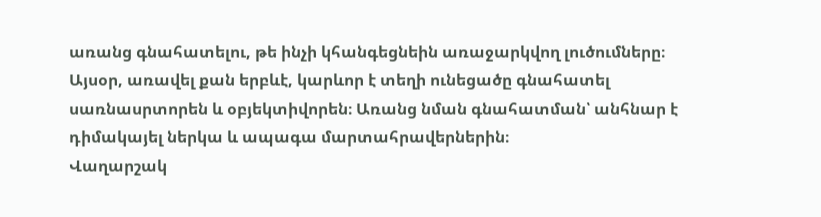առանց գնահատելու, թե ինչի կհանգեցնեին առաջարկվող լուծումները։
Այսօր, առավել քան երբևէ, կարևոր է տեղի ունեցածը գնահատել սառնասրտորեն և օբյեկտիվորեն։ Առանց նման գնահատման՝ անհնար է դիմակայել ներկա և ապագա մարտահրավերներին։
Վաղարշակ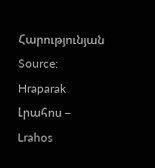Հարությունյան
Source: Hraparak
Լրահոս – Lrahos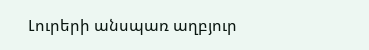Լուրերի անսպառ աղբյուր